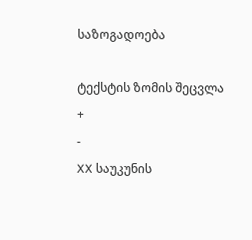საზოგადოება

ტექსტის ზომის შეცვლა
+
-
XX საუკუნის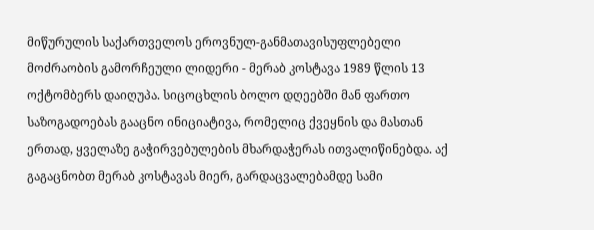მიწურულის საქართველოს ეროვნულ-განმათავისუფლებელი მოძრაობის გამორჩეული ლიდერი - მერაბ კოსტავა 1989 წლის 13 ოქტომბერს დაიღუპა. სიცოცხლის ბოლო დღეებში მან ფართო საზოგადოებას გააცნო ინიციატივა, რომელიც ქვეყნის და მასთან ერთად, ყველაზე გაჭირვებულების მხარდაჭერას ითვალიწინებდა. აქ გაგაცნობთ მერაბ კოსტავას მიერ, გარდაცვალებამდე სამი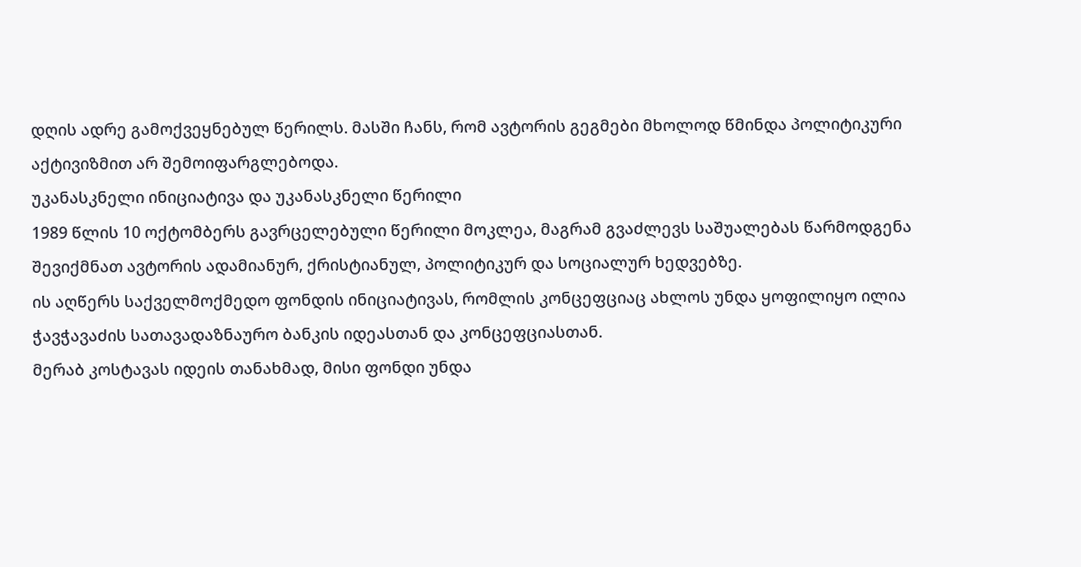დღის ადრე გამოქვეყნებულ წერილს. მასში ჩანს, რომ ავტორის გეგმები მხოლოდ წმინდა პოლიტიკური აქტივიზმით არ შემოიფარგლებოდა.
უკანასკნელი ინიციატივა და უკანასკნელი წერილი
1989 წლის 10 ოქტომბერს გავრცელებული წერილი მოკლეა, მაგრამ გვაძლევს საშუალებას წარმოდგენა შევიქმნათ ავტორის ადამიანურ, ქრისტიანულ, პოლიტიკურ და სოციალურ ხედვებზე.
ის აღწერს საქველმოქმედო ფონდის ინიციატივას, რომლის კონცეფციაც ახლოს უნდა ყოფილიყო ილია ჭავჭავაძის სათავადაზნაურო ბანკის იდეასთან და კონცეფციასთან.
მერაბ კოსტავას იდეის თანახმად, მისი ფონდი უნდა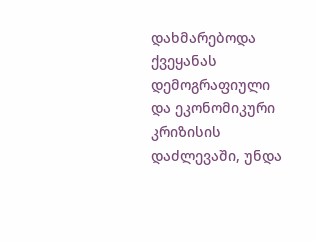დახმარებოდა ქვეყანას დემოგრაფიული და ეკონომიკური კრიზისის დაძლევაში, უნდა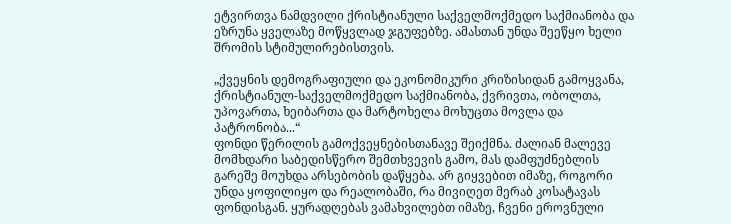ეტვირთვა ნამდვილი ქრისტიანული საქველმოქმედო საქმიანობა და ეზრუნა ყველაზე მოწყვლად ჯგუფებზე. ამასთან უნდა შეეწყო ხელი შრომის სტიმულირებისთვის.

„ქვეყნის დემოგრაფიული და ეკონომიკური კრიზისიდან გამოყვანა, ქრისტიანულ-საქველმოქმედო საქმიანობა, ქვრივთა, ობოლთა, უპოვართა, ხეიბართა და მარტოხელა მოხუცთა მოვლა და პატრონობა...“
ფონდი წერილის გამოქვეყნებისთანავე შეიქმნა. ძალიან მალევე მომხდარი საბედისწერო შემთხვევის გამო, მას დამფუძნებლის გარეშე მოუხდა არსებობის დაწყება. არ გიყვებით იმაზე, როგორი უნდა ყოფილიყო და რეალობაში, რა მივიღეთ მერაბ კოსატავას ფონდისგან. ყურადღებას ვამახვილებთ იმაზე, ჩვენი ეროვნული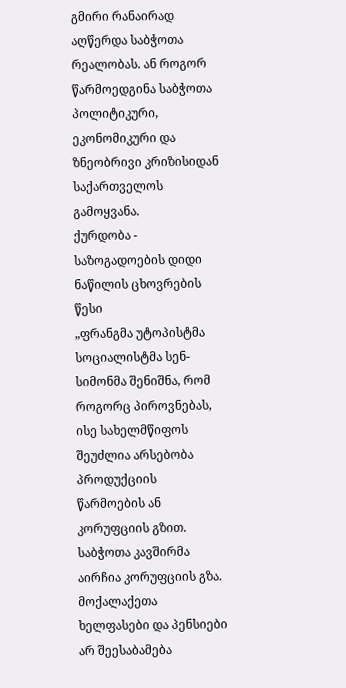გმირი რანაირად აღწერდა საბჭოთა რეალობას. ან როგორ წარმოედგინა საბჭოთა პოლიტიკური, ეკონომიკური და ზნეობრივი კრიზისიდან საქართველოს გამოყვანა.
ქურდობა - საზოგადოების დიდი ნაწილის ცხოვრების წესი
„ფრანგმა უტოპისტმა სოციალისტმა სენ-სიმონმა შენიშნა, რომ როგორც პიროვნებას, ისე სახელმწიფოს შეუძლია არსებობა პროდუქციის წარმოების ან კორუფციის გზით. საბჭოთა კავშირმა აირჩია კორუფციის გზა. მოქალაქეთა ხელფასები და პენსიები არ შეესაბამება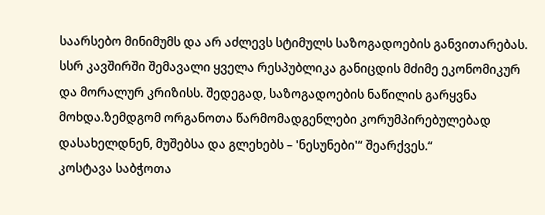საარსებო მინიმუმს და არ აძლევს სტიმულს საზოგადოების განვითარებას. სსრ კავშირში შემავალი ყველა რესპუბლიკა განიცდის მძიმე ეკონომიკურ და მორალურ კრიზისს. შედეგად, საზოგადოების ნაწილის გარყვნა მოხდა.ზემდგომ ორგანოთა წარმომადგენლები კორუმპირებულებად დასახელდნენ, მუშებსა და გლეხებს – 'ნესუნები'“ შეარქვეს.“
კოსტავა საბჭოთა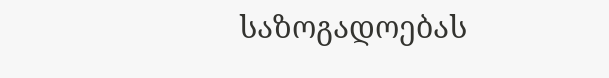საზოგადოებას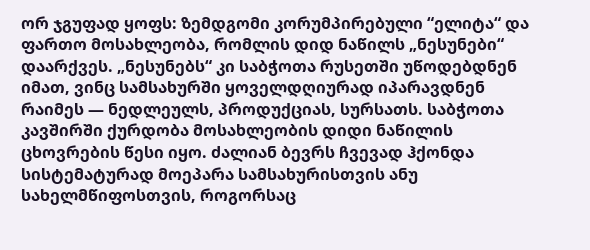ორ ჯგუფად ყოფს: ზემდგომი კორუმპირებული “ელიტა“ და ფართო მოსახლეობა, რომლის დიდ ნაწილს „ნესუნები“ დაარქვეს. „ნესუნებს“ კი საბჭოთა რუსეთში უწოდებდნენ იმათ, ვინც სამსახურში ყოველდღიურად იპარავდნენ რაიმეს — ნედლეულს, პროდუქციას, სურსათს. საბჭოთა კავშირში ქურდობა მოსახლეობის დიდი ნაწილის ცხოვრების წესი იყო. ძალიან ბევრს ჩვევად ჰქონდა სისტემატურად მოეპარა სამსახურისთვის ანუ სახელმწიფოსთვის, როგორსაც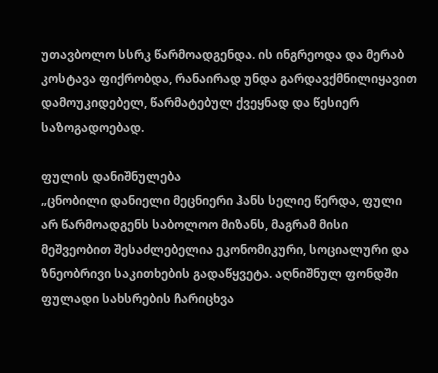უთავბოლო სსრკ წარმოადგენდა. ის ინგრეოდა და მერაბ კოსტავა ფიქრობდა, რანაირად უნდა გარდავქმნილიყავით დამოუკიდებელ, წარმატებულ ქვეყნად და წესიერ საზოგადოებად.

ფულის დანიშნულება
„ცნობილი დანიელი მეცნიერი ჰანს სელიე წერდა, ფული არ წარმოადგენს საბოლოო მიზანს, მაგრამ მისი მეშვეობით შესაძლებელია ეკონომიკური, სოციალური და ზნეობრივი საკითხების გადაწყვეტა. აღნიშნულ ფონდში ფულადი სახსრების ჩარიცხვა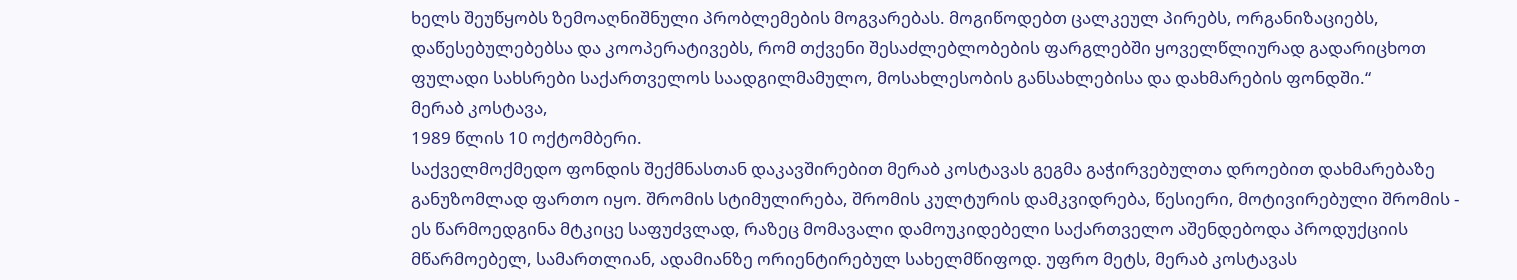ხელს შეუწყობს ზემოაღნიშნული პრობლემების მოგვარებას. მოგიწოდებთ ცალკეულ პირებს, ორგანიზაციებს, დაწესებულებებსა და კოოპერატივებს, რომ თქვენი შესაძლებლობების ფარგლებში ყოველწლიურად გადარიცხოთ ფულადი სახსრები საქართველოს საადგილმამულო, მოსახლესობის განსახლებისა და დახმარების ფონდში.“
მერაბ კოსტავა,
1989 წლის 10 ოქტომბერი.
საქველმოქმედო ფონდის შექმნასთან დაკავშირებით მერაბ კოსტავას გეგმა გაჭირვებულთა დროებით დახმარებაზე განუზომლად ფართო იყო. შრომის სტიმულირება, შრომის კულტურის დამკვიდრება, წესიერი, მოტივირებული შრომის - ეს წარმოედგინა მტკიცე საფუძვლად, რაზეც მომავალი დამოუკიდებელი საქართველო აშენდებოდა პროდუქციის მწარმოებელ, სამართლიან, ადამიანზე ორიენტირებულ სახელმწიფოდ. უფრო მეტს, მერაბ კოსტავას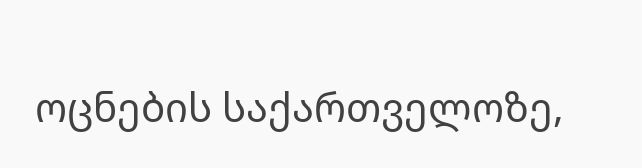ოცნების საქართველოზე,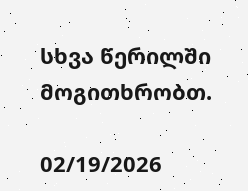სხვა წერილში მოგითხრობთ.

02/19/2026